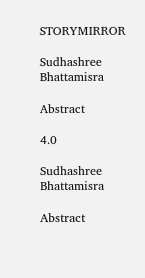STORYMIRROR

Sudhashree Bhattamisra

Abstract

4.0

Sudhashree Bhattamisra

Abstract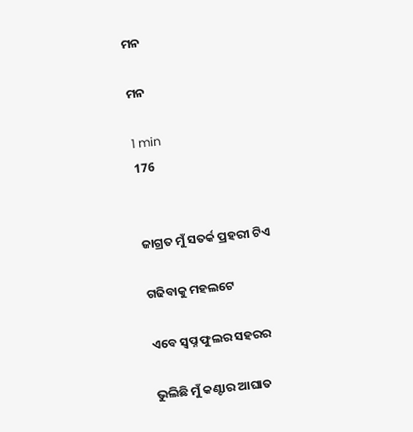ମନ

ମନ

1 min
176


ଜାଗ୍ରତ ମୁଁ ସତର୍କ ପ୍ରହରୀ ଟିଏ

ଗଢିବାକୁ ମହଲଟେ

ଏବେ ସ୍ବପ୍ନ ଫୁଲର ସହରର

ଭୁଲିଛି ମୁଁ କଣ୍ଟାର ଆଘାତ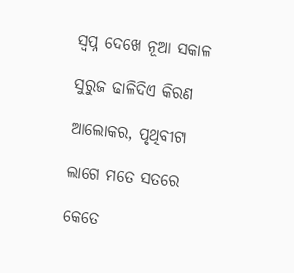ସ୍ବପ୍ନ ଦେଖେ ନୂଆ ସକାଳ

ସୁରୁଜ ଢାଳିଦିଏ କିରଣ

ଆଲୋକର, ପୃଥିବୀଟା

ଲାଗେ ମତେ ସତରେ

କେତେ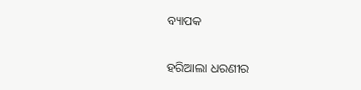ବ୍ୟାପକ

ହରିଆଲା ଧରଣୀର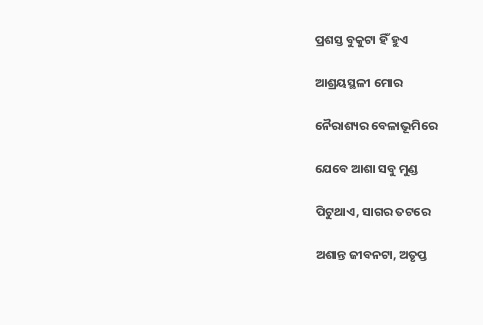ପ୍ରଶସ୍ତ ବୁକୁଟା ହିଁ ହୁଏ

ଆଶ୍ରୟସ୍ଥଳୀ ମୋର

ନୈରାଶ୍ୟର ବେଳାଭୂମିରେ

ଯେବେ ଆଶା ସବୁ ମୁଣ୍ଡ

ପିଟୁଥାଏ, ସାଗର ତଟରେ

ଅଶାନ୍ତ ଜୀବନଟା, ଅତୃପ୍ତ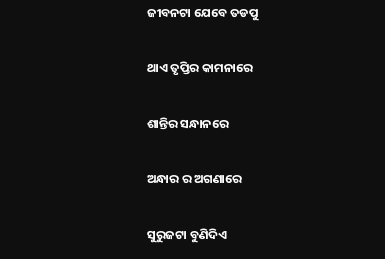ଜୀବନଟା ଯେବେ ତଡପୁ

ଥାଏ ତୃପ୍ତିର କାମନାରେ

ଶାନ୍ତିର ସନ୍ଧାନରେ

ଅନ୍ଧାର ର ଅଗଣାରେ

ସୁରୁଜଟା ବୁଣିଦିଏ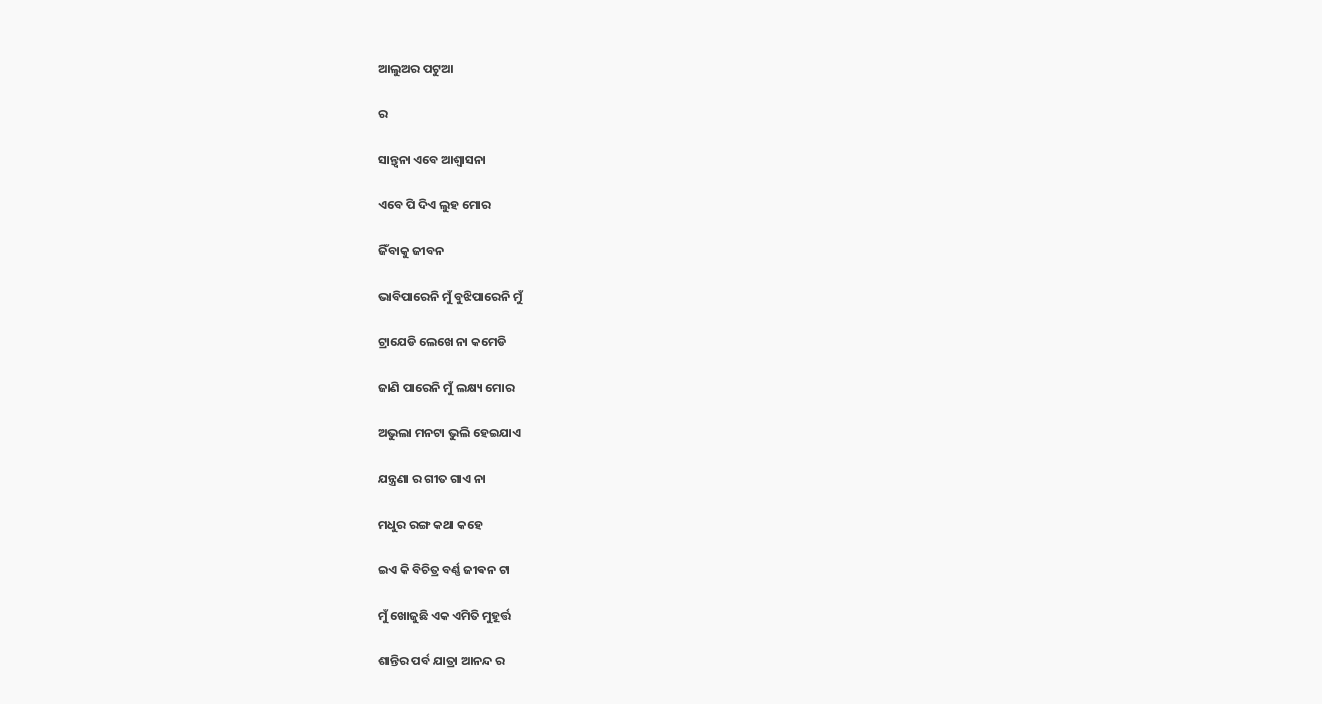ଆଲୁଅର ପଟୁଆ

ର

ସାନ୍ତ୍ୱନା ଏବେ ଆଶ୍ୱାସନା

ଏବେ ପି ଦିଏ ଲୁହ ମୋର

ଜିଁବାକୁ ଜୀବନ

ଭାବିପାରେନି ମୁଁ ବୁଝିପାରେନି ମୁଁ

ଟ୍ରାଯେଡି ଲେଖେ ନା କମେଡି

ଜାଣି ପାରେନି ମୁଁ ଲକ୍ଷ୍ୟ ମୋର

ଅଭୁଲା ମନଟା ଭୁଲି ହେଇଯାଏ

ଯନ୍ତ୍ରଣା ର ଗୀତ ଗାଏ ନା

ମଧୁର ରଙ୍ଗ କଥା କହେ

ଇଏ କି ବିଚିତ୍ର ବର୍ଣ୍ଣ ଜୀଵନ ଟା

ମୁଁ ଖୋଜୁଛି ଏକ ଏମିତି ମୁହୂର୍ତ୍ତ

ଶାନ୍ତିର ପର୍ବ ଯାତ୍ରା ଆନନ୍ଦ ର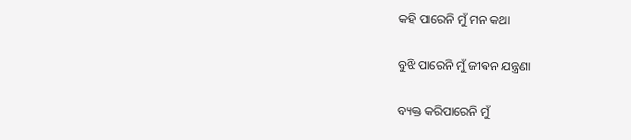କହି ପାରେନି ମୁଁ ମନ କଥା

ବୁଝି ପାରେନି ମୁଁ ଜୀଵନ ଯନ୍ତ୍ରଣା

ବ୍ୟକ୍ତ କରିପାରେନି ମୁଁ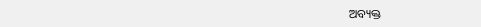ଅବ୍ୟକ୍ତ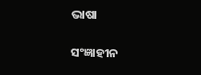ଭାଷା

ସଂଜ୍ଞାହୀନ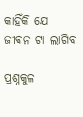କାହିଁକି ଯେ ଜୀଵନ ଟା ଲାଗିବ

ପ୍ରଶ୍ନକୁଳ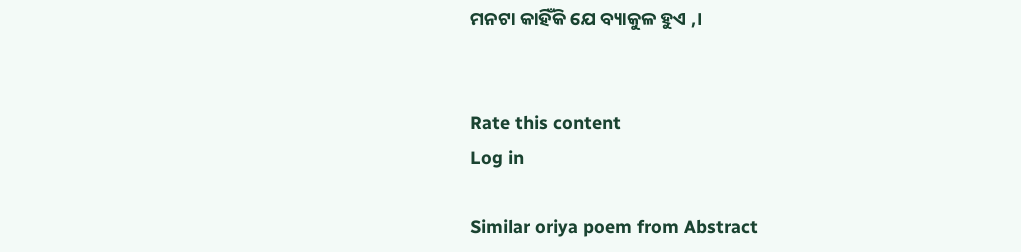ମନଟା କାହିଁକି ଯେ ବ୍ୟାକୁଳ ହୁଏ ,।


Rate this content
Log in

Similar oriya poem from Abstract